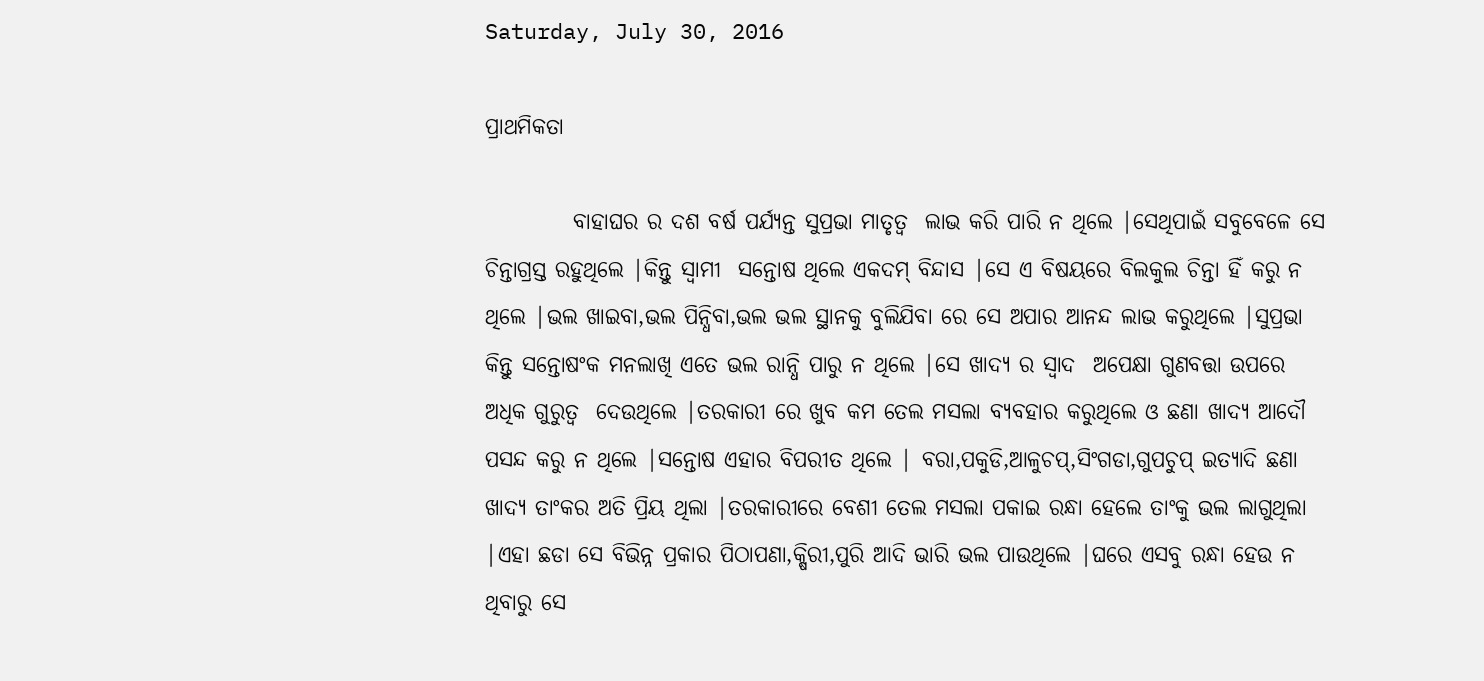Saturday, July 30, 2016

ପ୍ରାଥମିକତା

          ବାହାଘର ର ଦଶ ବର୍ଷ ପର୍ଯ୍ୟନ୍ତ ସୁପ୍ରଭା ମାତୃତ୍ୱ  ଲାଭ କରି ପାରି ନ ଥିଲେ |ସେଥିପାଇଁ ସବୁବେଳେ ସେ ଚିନ୍ତାଗ୍ରସ୍ତ ରହୁଥିଲେ |କିନ୍ତୁ ସ୍ୱାମୀ  ସନ୍ତୋଷ ଥିଲେ ଏକଦମ୍ ବିନ୍ଦାସ |ସେ ଏ ବିଷୟରେ ବିଲକୁଲ ଚିନ୍ତା ହିଁ କରୁ ନ ଥିଲେ |ଭଲ ଖାଇବା,ଭଲ ପିନ୍ଧିବା,ଭଲ ଭଲ ସ୍ଥାନକୁ ବୁଲିଯିବା ରେ ସେ ଅପାର ଆନନ୍ଦ ଲାଭ କରୁଥିଲେ |ସୁପ୍ରଭା କିନ୍ତୁ ସନ୍ତୋଷଂକ ମନଲାଖି ଏତେ ଭଲ ରାନ୍ଧି ପାରୁ ନ ଥିଲେ |ସେ ଖାଦ୍ୟ ର ସ୍ୱାଦ  ଅପେକ୍ଷା ଗୁଣବତ୍ତା ଉପରେ ଅଧିକ ଗୁରୁତ୍ୱ  ଦେଉଥିଲେ |ତରକାରୀ ରେ ଖୁବ କମ ତେଲ ମସଲା ବ୍ୟବହାର କରୁଥିଲେ ଓ ଛଣା ଖାଦ୍ୟ ଆଦୌ ପସନ୍ଦ କରୁ ନ ଥିଲେ |ସନ୍ତୋଷ ଏହାର ବିପରୀତ ଥିଲେ | ବରା,ପକୁଡି,ଆଳୁଚପ୍,ସିଂଗଡା,ଗୁପଚୁପ୍ ଇତ୍ୟାଦି ଛଣା  ଖାଦ୍ୟ ତାଂକର ଅତି ପ୍ରିୟ ଥିଲା |ତରକାରୀରେ ବେଶୀ ତେଲ ମସଲା ପକାଇ ରନ୍ଧା ହେଲେ ତାଂକୁ ଭଲ ଲାଗୁଥିଲା |ଏହା ଛଡା ସେ ବିଭିନ୍ନ ପ୍ରକାର ପିଠାପଣା,କ୍ଷିରୀ,ପୁରି ଆଦି ଭାରି ଭଲ ପାଉଥିଲେ |ଘରେ ଏସବୁ ରନ୍ଧା ହେଉ ନ ଥିବାରୁ ସେ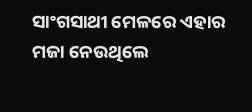ସାଂଗସାଥୀ ମେଳରେ ଏହାର ମଜା ନେଉଥିଲେ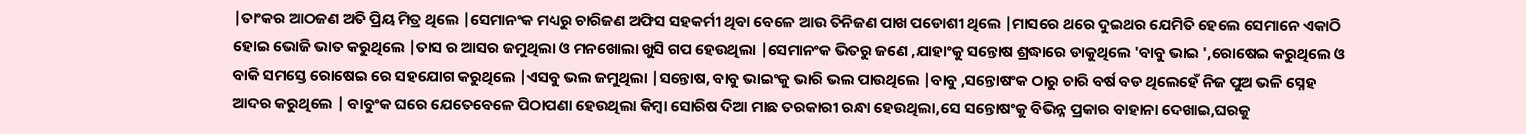|ତାଂକର ଆଠଜଣ ଅତି ପ୍ରିୟ ମିତ୍ର ଥିଲେ |ସେମାନଂକ ମଧ୍ୟରୁ ଚାରିଜଣ ଅଫିସ ସହକର୍ମୀ ଥିବା ବେଳେ ଆଉ ତିନିଜଣ ପାଖ ପଡୋଶୀ ଥିଲେ |ମାସରେ ଥରେ ଦୁଇଥର ଯେମିତି ହେଲେ ସେମାନେ ଏକାଠି ହୋଇ ଭୋଜି ଭାତ କରୁଥିଲେ |ତାସ ର ଆସର ଜମୁଥିଲା ଓ ମନଖୋଲା ଖୁସି ଗପ ହେଉଥିଲା |ସେମାନଂକ ଭିତରୁ ଜଣେ ,ଯାହାଂକୁ ସନ୍ତୋଷ ଶ୍ରଦ୍ଧାରେ ଡାକୁଥିଲେ 'ବାବୁ ଭାଇ ',ରୋଷେଇ କରୁଥିଲେ ଓ ବାକି ସମସ୍ତେ ରୋଷେଇ ରେ ସହଯୋଗ କରୁଥିଲେ |ଏସବୁ ଭଲ ଜମୁଥିଲା |ସନ୍ତୋଷ, ବାବୁ ଭାଇଂକୁ ଭାରି ଭଲ ପାଉଥିଲେ |ବାବୁ ,ସନ୍ତୋଷଂକ ଠାରୁ ଚାରି ବର୍ଷ ବଡ ଥିଲେହେଁ ନିଜ ପୁଅ ଭଳି ସ୍ନେହ ଆଦର କରୁଥିଲେ | ବାବୁଂକ ଘରେ ଯେତେବେଳେ ପିଠାପଣା ହେଉଥିଲା କିମ୍ବା ସୋରିଷ ଦିଆ ମାଛ ତରକାରୀ ରନ୍ଧା ହେଉଥିଲା,ସେ ସନ୍ତୋଷଂକୁ ବିଭିନ୍ନ ପ୍ରକାର ବାହାନା ଦେଖାଇ,ଘରକୁ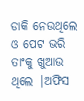ଡାକି ନେଉଥିଲେ ଓ ପେଟ ଭରି ତାଂକୁ ଖୁଆଉ ଥିଲେ |ଅଫିସ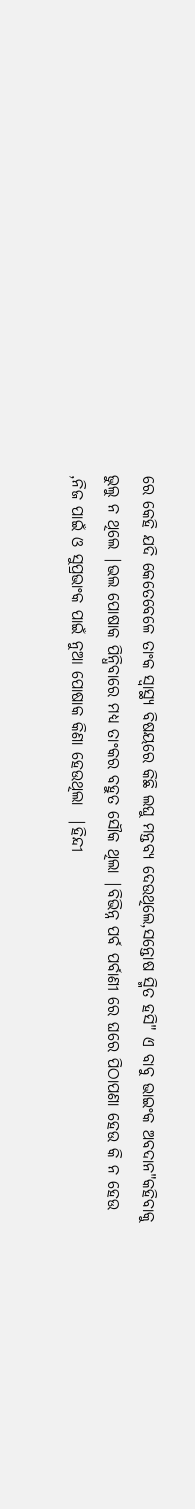ରେ କେହି ଯଦି କେତେବେଳେ ତାଂକ ସ୍ବାସ୍ଥ୍ୟ ବିଷୟରେ କିଛି ଲଘୁ ମନ୍ତବ୍ୟ ଦେଉଥିଲେ,ସନ୍ତୋଷ ସ୍ମିତ ହସି" ଏ ବାବୁ ଭାଇଂକ ଅବଦାନ"କହିବାକୁ ଭୁଲୁ ନ ଥିଲେ |ଭଲ ପୋଷାକ ପିନ୍ଧିବାରେ ମଧ୍ୟ ତାଂକର ବହୁତ ସୌକ ଥିଲା |ବିଭିନ୍ନ ପର୍ବ ପର୍ବାଣୀ ରେ ଘରେ ପିଠାପଣା ହେଉ କି ନ ହେଉ ,ନିଜ ପାଇଁ ଓ ସୁପ୍ରଭାଂକ ପାଇଁ ନୁଆ ପୋଷାକ କିଣା ହେଉଥିଲା  |ହିନ୍ଦୀ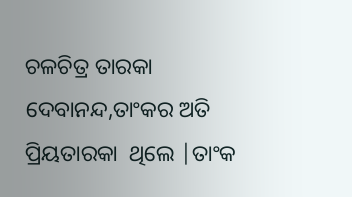ଚଳଚିତ୍ର ତାରକା ଦେବାନନ୍ଦ,ତାଂକର ଅତି ପ୍ରିୟତାରକା  ଥିଲେ |ତାଂକ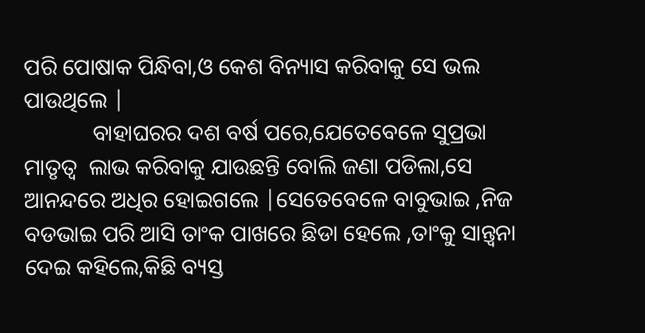ପରି ପୋଷାକ ପିନ୍ଧିବା,ଓ କେଶ ବିନ୍ୟାସ କରିବାକୁ ସେ ଭଲ ପାଉଥିଲେ |
            ବାହାଘରର ଦଶ ବର୍ଷ ପରେ,ଯେତେବେଳେ ସୁପ୍ରଭା ମାତୃତ୍ୱ  ଲାଭ କରିବାକୁ ଯାଉଛନ୍ତି ବୋଲି ଜଣା ପଡିଲା,ସେ ଆନନ୍ଦରେ ଅଧିର ହୋଇଗଲେ |ସେତେବେଳେ ବାବୁଭାଇ ,ନିଜ ବଡଭାଇ ପରି ଆସି ତାଂକ ପାଖରେ ଛିଡା ହେଲେ ,ତାଂକୁ ସାନ୍ତ୍ୱନା  ଦେଇ କହିଲେ,କିଛି ବ୍ୟସ୍ତ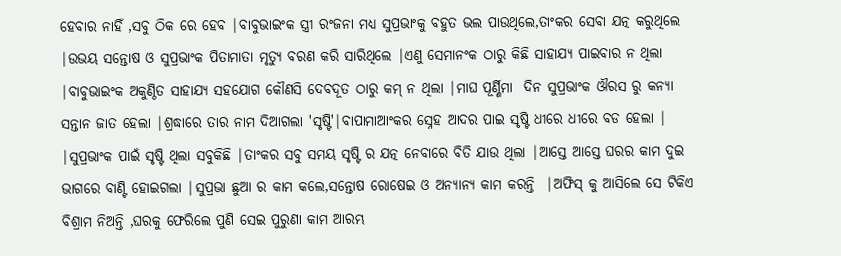ହେବାର ନାହିଁ ,ସବୁ ଠିକ ରେ ହେବ |ବାବୁଭାଇଂକ ସ୍ତ୍ରୀ ରଂଜନା ମଧ୍ୟ ସୁପ୍ରଭାଂକୁ ବହୁତ ଭଲ ପାଉଥିଲେ,ତାଂକର ସେବା ଯତ୍ନ କରୁଥିଲେ |ଉଭୟ ସନ୍ତୋଷ ଓ ସୁପ୍ରଭାଂକ ପିତାମାତା ମୃତ୍ୟୁ ବରଣ କରି ସାରିଥିଲେ |ଏଣୁ ସେମାନଂକ ଠାରୁ କିଛି ସାହାଯ୍ୟ ପାଇବାର ନ ଥିଲା |ବାବୁଭାଇଂକ ଅକୁଣ୍ଠିତ ସାହାଯ୍ୟ ସହଯୋଗ କୌଣସି ଦେବଦୂତ ଠାରୁ କମ୍ ନ ଥିଲା |ମାଘ ପୂର୍ଣ୍ଣିମା  ଦିନ ସୁପ୍ରଭାଂକ ଔରସ ରୁ କନ୍ୟା ସନ୍ତାନ ଜାତ ହେଲା |ଶ୍ରଦ୍ଧାରେ ତାର ନାମ ଦିଆଗଲା 'ସୃଷ୍ଟି'|ବାପାମାଆଂକର ସ୍ନେହ ଆଦର ପାଇ ସୃଷ୍ଟି ଧୀରେ ଧୀରେ ବଡ ହେଲା | |ସୁପ୍ରଭାଂକ ପାଇଁ ସୃଷ୍ଟି ଥିଲା ସବୁକିଛି |ତାଂକର ସବୁ ସମୟ ସୃଷ୍ଟି ର ଯତ୍ନ ନେବାରେ ବିତି ଯାଉ ଥିଲା |ଆସ୍ତେ ଆସ୍ତେ ଘରର କାମ ଦୁଇ ଭାଗରେ ବାଣ୍ଟି ହୋଇଗଲା |ସୁପ୍ରଭା ଛୁଆ ର କାମ କଲେ,ସନ୍ତୋଷ ରୋଷେଇ ଓ ଅନ୍ୟାନ୍ୟ କାମ କରନ୍ତି  |ଅଫିସ୍ କୁ ଆସିଲେ ସେ ଟିକିଏ ବିଶ୍ରାମ ନିଅନ୍ତି ,ଘରକୁ ଫେରିଲେ ପୁଣି ସେଇ ପୁରୁଣା କାମ ଆରମ୍ଭ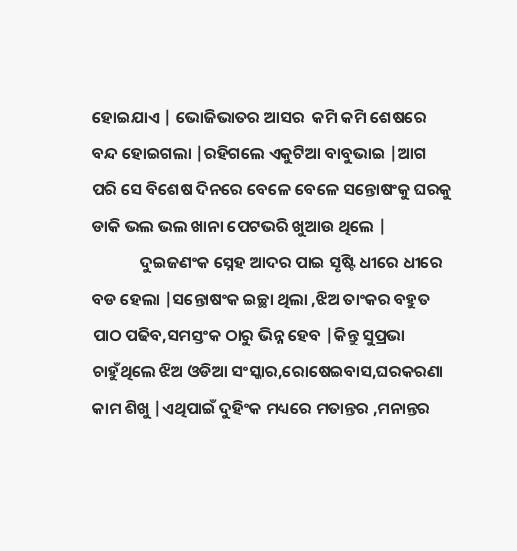ହୋଇଯାଏ | ଭୋଜିଭାତର ଆସର  କମି କମି ଶେଷରେ ବନ୍ଦ ହୋଇଗଲା |ରହିଗଲେ ଏକୁଟିଆ ବାବୁଭାଇ |ଆଗ ପରି ସେ ବିଶେଷ ଦିନରେ ବେଳେ ବେଳେ ସନ୍ତୋଷଂକୁ ଘରକୁ ଡାକି ଭଲ ଭଲ ଖାନା ପେଟଭରି ଖୁଆଉ ଥିଲେ |
             ଦୁଇଜଣଂକ ସ୍ନେହ ଆଦର ପାଇ ସୃଷ୍ଟି ଧୀରେ ଧୀରେ ବଡ ହେଲା |ସନ୍ତୋଷଂକ ଇଚ୍ଛା ଥିଲା ,ଝିଅ ତାଂକର ବହୁତ ପାଠ ପଢିବ,ସମସ୍ତଂକ ଠାରୁ ଭିନ୍ନ ହେବ |କିନ୍ତୁ ସୁପ୍ରଭା ଚାହୁଁଥିଲେ ଝିଅ ଓଡିଆ ସଂସ୍କାର,ରୋଷେଇବାସ,ଘରକରଣା କାମ ଶିଖୁ |ଏଥିପାଇଁ ଦୁହିଂକ ମଧ୍ୟରେ ମତାନ୍ତର ,ମନାନ୍ତର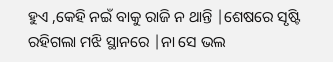ହୁଏ ,କେହି ନଇଁ ବାକୁ ରାଜି ନ ଥାନ୍ତି |ଶେଷରେ ସୃଷ୍ଟି ରହିଗଲା ମଝି ସ୍ଥାନରେ |ନା ସେ ଭଲ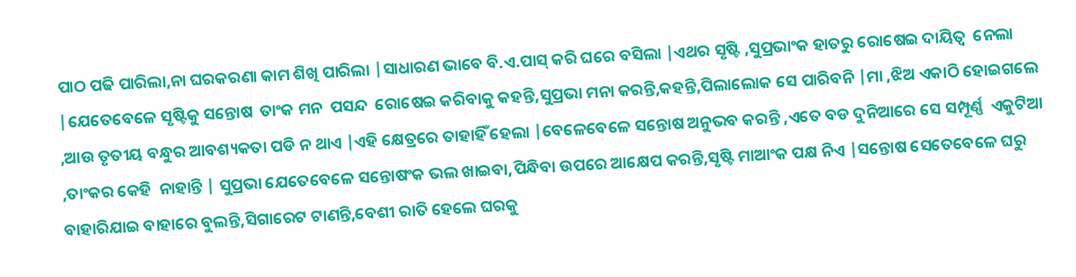ପାଠ ପଢି ପାରିଲା,ନା ଘରକରଣା କାମ ଶିଖି ପାରିଲା |ସାଧାରଣ ଭାବେ ବି.ଏ.ପାସ୍ କରି ଘରେ ବସିଲା |ଏଥର ସୃଷ୍ଟି ,ସୁପ୍ରଭାଂକ ହାତରୁ ରୋଷେଇ ଦାୟିତ୍ୱ  ନେଲା |ଯେତେବେଳେ ସୃଷ୍ଟିକୁ ସନ୍ତୋଷ  ତାଂକ ମନ  ପସନ୍ଦ  ରୋଷେଇ କରିବାକୁ କହନ୍ତି,ସୁପ୍ରଭା ମନା କରନ୍ତି,କହନ୍ତି,ପିଲାଲୋକ ସେ ପାରିବନି |ମା ,ଝିଅ ଏକାଠି ହୋଇଗଲେ ,ଆଉ ତୃତୀୟ ବନ୍ଧୁର ଆବଶ୍ୟକତା ପଡି ନ ଥାଏ |ଏହି କ୍ଷେତ୍ରରେ ତାହାହିଁ ହେଲା |ବେଳେବେଳେ ସନ୍ତୋଷ ଅନୁଭବ କରନ୍ତି ,ଏତେ ବଡ ଦୁନିଆରେ ସେ ସମ୍ପୂର୍ଣ୍ଣ  ଏକୁଟିଆ ,ତାଂକର କେହି  ନାହାନ୍ତି | ସୁପ୍ରଭା ଯେତେବେଳେ ସନ୍ତୋଷଂକ ଭଲ ଖାଇବା,ପିନ୍ଧିବା ଉପରେ ଆକ୍ଷେପ କରନ୍ତି,ସୃଷ୍ଟି ମାଆଂକ ପକ୍ଷ ନିଏ |ସନ୍ତୋଷ ସେତେବେଳେ ଘରୁ ବାହାରିଯାଇ ବାହାରେ ବୁଲନ୍ତି,ସିଗାରେଟ ଟାଣନ୍ତି,ବେଶୀ ରାତି ହେଲେ ଘରକୁ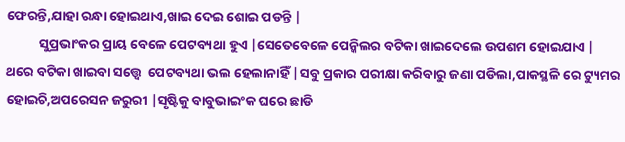ଫେରନ୍ତି,ଯାହା ରନ୍ଧା ହୋଇଥାଏ,ଖାଇ ଦେଇ ଶୋଇ ପଡନ୍ତି |
           ସୁପ୍ରଭାଂକର ପ୍ରାୟ ବେଳେ ପେଟବ୍ୟଥା ହୁଏ |ସେତେବେଳେ ପେନ୍କିଲର ବଟିକା ଖାଇଦେଲେ ଉପଶମ ହୋଇଯାଏ | ଥରେ ବଟିକା ଖାଇବା ସତ୍ତ୍ୱେ  ପେଟବ୍ୟଥା ଭଲ ହେଲାନାହିଁ |ସବୁ ପ୍ରକାର ପରୀକ୍ଷା କରିବାରୁ ଜଣା ପଡିଲା,ପାକସ୍ଥଳି ରେ ଟ୍ୟୁମର ହୋଇଚି,ଅପରେସନ ଜରୁରୀ |ସୃଷ୍ଟିକୁ ବାବୁଭାଇଂକ ଘରେ ଛାଡି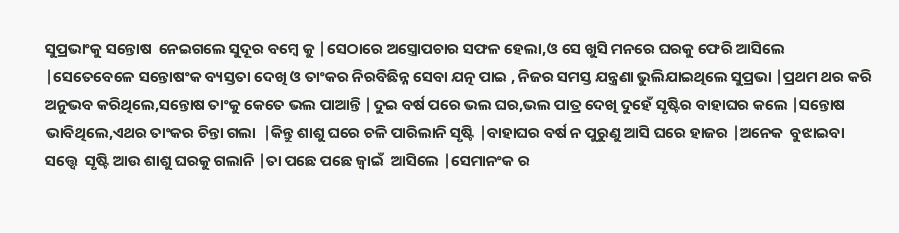ସୁପ୍ରଭାଂକୁ ସନ୍ତୋଷ  ନେଇଗଲେ ସୁଦୂର ବମ୍ବେ କୁ |ସେଠାରେ ଅସ୍ତ୍ରୋପଚାର ସଫଳ ହେଲା,ଓ ସେ ଖୁସି ମନରେ ଘରକୁ ଫେରି ଆସିଲେ |ସେତେବେଳେ ସନ୍ତୋଷଂକ ବ୍ୟସ୍ତତା ଦେଖି ଓ ତାଂକର ନିରବିଛିନ୍ନ ସେବା ଯତ୍ନ ପାଇ , ନିଜର ସମସ୍ତ ଯନ୍ତ୍ରଣା ଭୁଲିଯାଇଥିଲେ ସୁପ୍ରଭା |ପ୍ରଥମ ଥର କରି ଅନୁଭବ କରିଥିଲେ,ସନ୍ତୋଷ ତାଂକୁ କେତେ ଭଲ ପାଆନ୍ତି |ଦୁଇ ବର୍ଷ ପରେ ଭଲ ଘର,ଭଲ ପାତ୍ର ଦେଖି ଦୁହେଁ ସୃଷ୍ଟିର ବାହାଘର କଲେ |ସନ୍ତୋଷ ଭାବିଥିଲେ,ଏଥର ତାଂକର ଚିନ୍ତା ଗଲା  |କିନ୍ତୁ ଶାଶୁ ଘରେ ଚଳି ପାରିଲାନି ସୃଷ୍ଟି |ବାହାଘର ବର୍ଷ ନ ପୁରୁଣୁ ଆସି ଘରେ ହାଜର |ଅନେକ  ବୁଝାଇବା ସତ୍ତ୍ୱେ  ସୃଷ୍ଟି ଆଉ ଶାଶୁ ଘରକୁ ଗଲାନି |ତା ପଛେ ପଛେ ଜ୍ୱାଇଁ  ଆସିଲେ |ସେମାନଂକ ର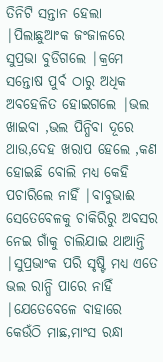ତିନିଟି ସନ୍ତାନ ହେଲା |ପିଲାଛୁଆଂକ ଜଂଜାଳରେ ସୁପ୍ରଭା ବୁଡିଗଲେ |କ୍ରମେ ସନ୍ତୋଷ ପୁର୍ବ ଠାରୁ ଅଧିକ ଅବହେଳିତ ହୋଇଗଲେ |ଭଲ ଖାଇବା ,ଭଲ ପିନ୍ଧିବା ଦୂରେ ଥାଉ,ଦେହ ଖରାପ ହେଲେ ,କଣ ହୋଇଛି ବୋଲି ମଧ୍ୟ କେହି ପଚାରିଲେ ନାହିଁ |ବାବୁଭାଈ ସେତେବେଳକୁ ଚାକିରିରୁ ଅବସର ନେଇ ଗାଁକୁ ଚାଲିଯାଇ ଥାଆନ୍ତି |ସୁପ୍ରଭାଂକ ପରି ସୃଷ୍ଟି ମଧ୍ୟ ଏତେ ଭଲ ରାନ୍ଧି ପାରେ ନାହିଁ |ଯେତେବେଳେ ବାହାରେ କେଉଁଠି ମାଛ,ମାଂସ ରନ୍ଧା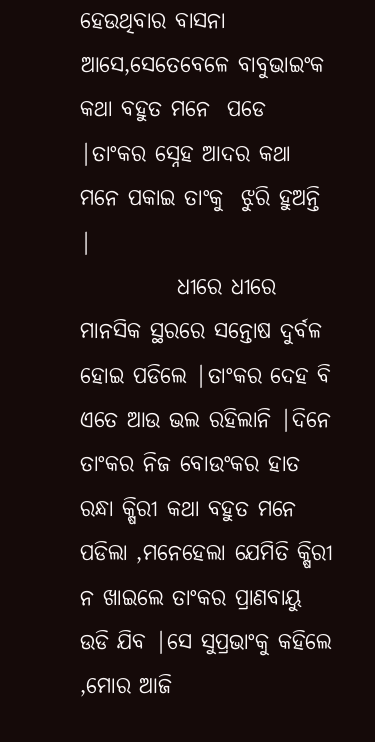ହେଉଥିବାର ବାସନା ଆସେ,ସେତେବେଳେ ବାବୁଭାଇଂକ କଥା ବହୁତ ମନେ  ପଡେ |ତାଂକର ସ୍ନେହ ଆଦର କଥା ମନେ ପକାଇ ତାଂକୁ  ଝୁରି ହୁଅନ୍ତି |
           ଧୀରେ ଧୀରେ ମାନସିକ ସ୍ଥରରେ ସନ୍ତୋଷ ଦୁର୍ବଳ ହୋଇ ପଡିଲେ |ତାଂକର ଦେହ ବି ଏତେ ଆଉ ଭଲ ରହିଲାନି |ଦିନେ ତାଂକର ନିଜ ବୋଉଂକର ହାତ ରନ୍ଧା କ୍ଷିରୀ କଥା ବହୁତ ମନେ ପଡିଲା ,ମନେହେଲା ଯେମିତି କ୍ଷିରୀ ନ ଖାଇଲେ ତାଂକର ପ୍ରାଣବାୟୁ ଉଡି ଯିବ |ସେ ସୁପ୍ରଭାଂକୁ କହିଲେ ,ମୋର ଆଜି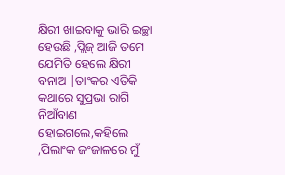କ୍ଷିରୀ ଖାଇବାକୁ ଭାରି ଇଚ୍ଛା ହେଉଛି ,ପ୍ଲିଜ୍ ଆଜି ତମେ ଯେମିତି ହେଲେ କ୍ଷିରୀ ବନାଅ |ତାଂକର ଏତିକି କଥାରେ ସୁପ୍ରଭା ରାଗି ନିଆଁବାଣ ହୋଇଗଲେ,କହିଲେ ,ପିଲାଂକ ଜଂଜାଳରେ ମୁଁ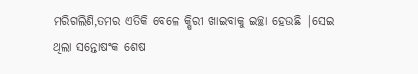ମରିଗଲିଣି,ତମର ଏତିକି ବେଳେ କ୍ଷିରୀ ଖାଇବାକୁ ଇଚ୍ଛା ହେଉଛି |ସେଇ ଥିଲା ସନ୍ତୋଷଂକ ଶେଷ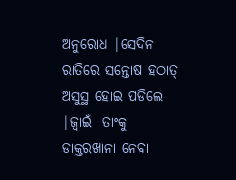ଅନୁରୋଧ |ସେଦିନ ରାତିରେ ସନ୍ତୋଷ ହଠାତ୍ ଅସୁସ୍ଥ ହୋଇ ପଡିଲେ |ଜ୍ଵାଇଁ  ତାଂକୁ ଡାକ୍ତରଖାନା ନେବା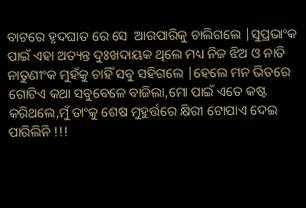ବାଟରେ ହୃଦଘାତ ରେ ସେ  ଆରପାରିକୁ ଚାଲିଗଲେ |ସୁପ୍ରଭାଂକ ପାଇଁ ଏହା ଅତ୍ୟନ୍ତ ଦୁଃଖଦାୟକ ଥିଲେ ମଧ୍ୟ ନିଜ ଝିଅ ଓ ନାତି ନାତୁଣୀଂକ ମୁହଁକୁ ଚାହିଁ ସବୁ ସହିଗଲେ |ହେଲେ ମନ ଭିତରେ ଗୋଟିଏ କଥା ସବୁବେଳେ ବାଜିଲା,ମୋ ପାଇଁ ଏତେ କଷ୍ଟ କରିଥଲେ,ମୁଁ ତାଂକୁ ଶେଷ ମୁହୁର୍ତ୍ତରେ କ୍ଷିରୀ ଟୋପାଏ ଦେଇ ପାରିଲିନି !!!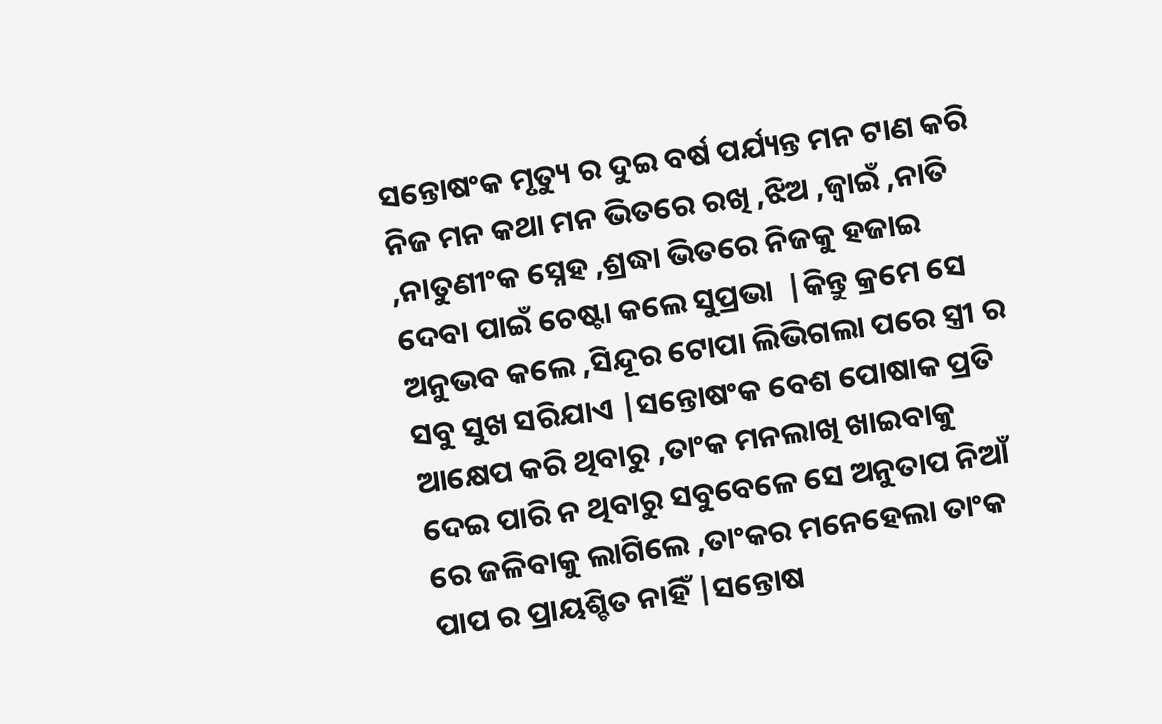ସନ୍ତୋଷଂକ ମୃତ୍ୟୁ ର ଦୁଇ ବର୍ଷ ପର୍ଯ୍ୟନ୍ତ ମନ ଟାଣ କରି ନିଜ ମନ କଥା ମନ ଭିତରେ ରଖି ,ଝିଅ ,ଜ୍ୱାଇଁ ,ନାତି ,ନାତୁଣୀଂକ ସ୍ନେହ ,ଶ୍ରଦ୍ଧା ଭିତରେ ନିଜକୁ ହଜାଇ ଦେବା ପାଇଁ ଚେଷ୍ଟା କଲେ ସୁପ୍ରଭା  |କିନ୍ତୁ କ୍ରମେ ସେ ଅନୁଭବ କଲେ ,ସିନ୍ଦୂର ଟୋପା ଲିଭିଗଲା ପରେ ସ୍ତ୍ରୀ ର ସବୁ ସୁଖ ସରିଯାଏ |ସନ୍ତୋଷଂକ ବେଶ ପୋଷାକ ପ୍ରତି ଆକ୍ଷେପ କରି ଥିବାରୁ ,ତାଂକ ମନଲାଖି ଖାଇବାକୁ ଦେଇ ପାରି ନ ଥିବାରୁ ସବୁବେଳେ ସେ ଅନୁତାପ ନିଆଁ ରେ ଜଳିବାକୁ ଲାଗିଲେ ,ତାଂକର ମନେହେଲା ତାଂକ ପାପ ର ପ୍ରାୟଶ୍ଚିତ ନାହିଁ |ସନ୍ତୋଷ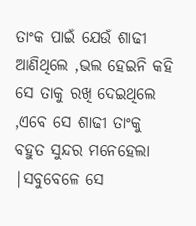ତାଂକ ପାଇଁ ଯେଉଁ ଶାଢୀ ଆଣିଥିଲେ ,ଭଲ ହେଇନି କହି ସେ ତାକୁ ରଖି ଦେଇଥିଲେ ,ଏବେ ସେ ଶାଢୀ ତାଂକୁ ବହୁତ ସୁନ୍ଦର ମନେହେଲା |ସବୁବେଳେ ସେ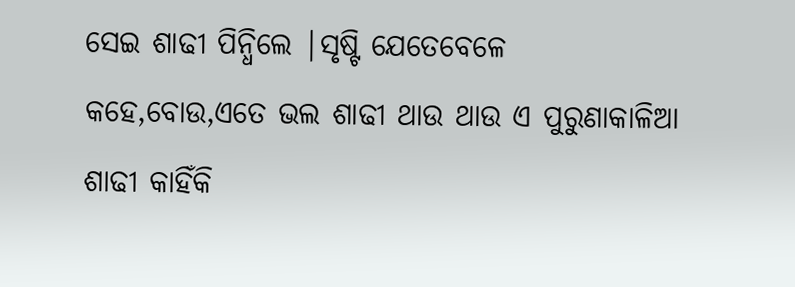ସେଇ ଶାଢୀ ପିନ୍ଧିଲେ |ସୃଷ୍ଟି ଯେତେବେଳେ କହେ,ବୋଉ,ଏତେ ଭଲ ଶାଢୀ ଥାଉ ଥାଉ ଏ ପୁରୁଣାକାଳିଆ ଶାଢୀ କାହିଁକି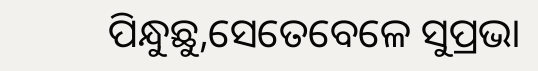ପିନ୍ଧୁଛୁ,ସେତେବେଳେ ସୁପ୍ରଭା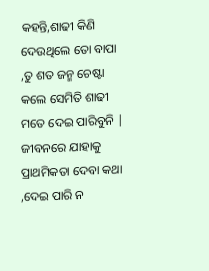କହନ୍ତି,ଶାଢୀ କିଣି ଦେଉଥିଲେ ତୋ ବାପା ,ତୁ ଶତ ଜନ୍ମ ଚେଷ୍ଟା କଲେ ସେମିତି ଶାଢୀ ମତେ ଦେଇ ପାରିବୁନି | ଜୀବନରେ ଯାହାକୁ ପ୍ରାଥମିକତା ଦେବା କଥା ,ଦେଇ ପାରି ନ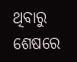ଥିବାରୁ ଶେଷରେ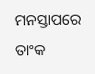ମନସ୍ତାପରେ ତାଂକ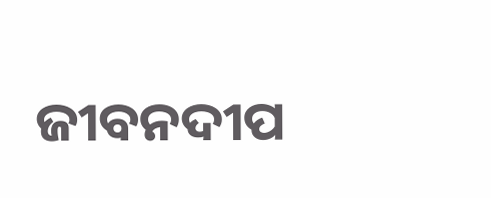ଜୀବନଦୀପ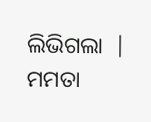ଲିଭିଗଲା  |
ମମତା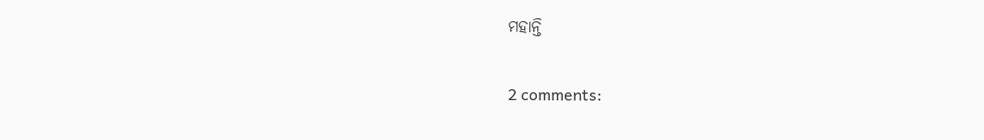ମହାନ୍ତି

2 comments: